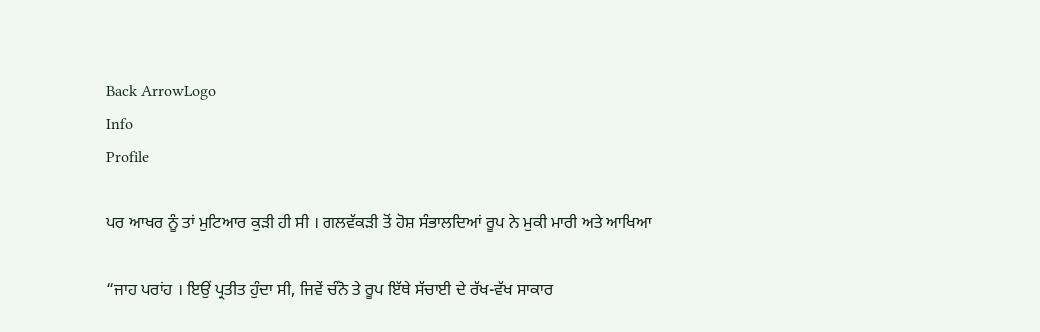Back ArrowLogo
Info
Profile

ਪਰ ਆਖਰ ਨੂੰ ਤਾਂ ਮੁਟਿਆਰ ਕੁੜੀ ਹੀ ਸੀ । ਗਲਵੱਕੜੀ ਤੋਂ ਹੋਸ਼ ਸੰਭਾਲਦਿਆਂ ਰੂਪ ਨੇ ਮੁਕੀ ਮਾਰੀ ਅਤੇ ਆਖਿਆ

“ਜਾਹ ਪਰਾਂਹ । ਇਉਂ ਪ੍ਰਤੀਤ ਹੁੰਦਾ ਸੀ, ਜਿਵੇਂ ਚੰਨੋ ਤੇ ਰੂਪ ਇੱਥੇ ਸੱਚਾਈ ਦੇ ਰੱਖ-ਵੱਖ ਸਾਕਾਰ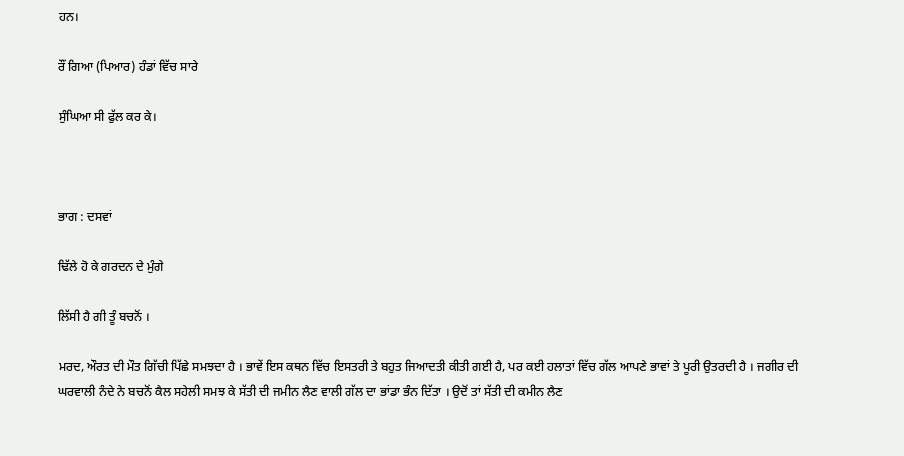ਹਨ।

ਰੌਂ ਗਿਆ (ਪਿਆਰ) ਹੰਡਾਂ ਵਿੱਚ ਸਾਰੇ

ਸੁੰਘਿਆ ਸੀ ਫੁੱਲ ਕਰ ਕੇ।



ਭਾਗ : ਦਸਵਾਂ

ਢਿੱਲੇ ਹੋ ਕੇ ਗਰਦਨ ਦੇ ਮੁੰਗੇ

ਲਿੱਸੀ ਹੈ ਗੀ ਤੂੰ ਬਚਨੋਂ ।

ਮਰਦ, ਔਰਤ ਦੀ ਮੌਤ ਗਿੱਚੀ ਪਿੱਛੇ ਸਮਝਦਾ ਹੈ । ਭਾਵੇਂ ਇਸ ਕਥਨ ਵਿੱਚ ਇਸਤਰੀ ਤੇ ਬਹੁਤ ਜਿਆਦਤੀ ਕੀਤੀ ਗਈ ਹੈ, ਪਰ ਕਈ ਹਲਾਤਾਂ ਵਿੱਚ ਗੱਲ ਆਪਣੇ ਭਾਵਾਂ ਤੇ ਪੂਰੀ ਉਤਰਦੀ ਹੈ । ਜਗੀਰ ਦੀ ਘਰਵਾਲੀ ਨੰਦੇ ਨੇ ਬਚਨੋਂ ਕੈਲ ਸਹੇਲੀ ਸਮਝ ਕੇ ਸੱਤੀ ਦੀ ਜਮੀਨ ਲੈਣ ਵਾਲੀ ਗੱਲ ਦਾ ਭਾਂਡਾ ਭੰਨ ਦਿੱਤਾ । ਉਦੋਂ ਤਾਂ ਸੱਤੀ ਦੀ ਕਮੀਨ ਲੈਣ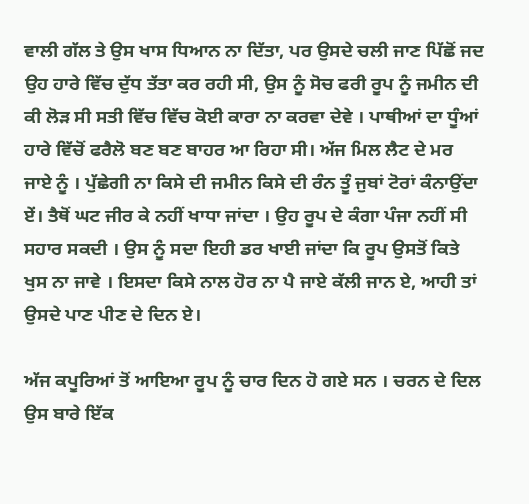ਵਾਲੀ ਗੱਲ ਤੇ ਉਸ ਖਾਸ ਧਿਆਨ ਨਾ ਦਿੱਤਾ, ਪਰ ਉਸਦੇ ਚਲੀ ਜਾਣ ਪਿੱਛੋਂ ਜਦ ਉਹ ਹਾਰੇ ਵਿੱਚ ਦੁੱਧ ਤੱਤਾ ਕਰ ਰਹੀ ਸੀ, ਉਸ ਨੂੰ ਸੋਚ ਫਰੀ ਰੂਪ ਨੂੰ ਜਮੀਨ ਦੀ ਕੀ ਲੋੜ ਸੀ ਸਤੀ ਵਿੱਚ ਵਿੱਚ ਕੋਈ ਕਾਰਾ ਨਾ ਕਰਵਾ ਦੇਵੇ । ਪਾਥੀਆਂ ਦਾ ਧੂੰਆਂ ਹਾਰੇ ਵਿੱਚੋਂ ਫਰੈਲੋ ਬਣ ਬਣ ਬਾਹਰ ਆ ਰਿਹਾ ਸੀ। ਅੱਜ ਮਿਲ ਲੈਟ ਦੇ ਮਰ ਜਾਏ ਨੂੰ । ਪੁੱਛੇਗੀ ਨਾ ਕਿਸੇ ਦੀ ਜਮੀਨ ਕਿਸੇ ਦੀ ਰੰਨ ਤੂੰ ਜੁਬਾਂ ਟੋਰਾਂ ਕੰਨਾਉਂਦਾ ਏਂ। ਤੈਥੋਂ ਘਟ ਜੀਰ ਕੇ ਨਹੀਂ ਖਾਧਾ ਜਾਂਦਾ । ਉਹ ਰੂਪ ਦੇ ਕੰਗਾ ਪੰਜਾ ਨਹੀਂ ਸੀ ਸਹਾਰ ਸਕਦੀ । ਉਸ ਨੂੰ ਸਦਾ ਇਹੀ ਡਰ ਖਾਈ ਜਾਂਦਾ ਕਿ ਰੂਪ ਉਸਤੋਂ ਕਿਤੇ ਖੁਸ ਨਾ ਜਾਵੇ । ਇਸਦਾ ਕਿਸੇ ਨਾਲ ਹੋਰ ਨਾ ਪੈ ਜਾਏ ਕੱਲੀ ਜਾਨ ਏ, ਆਹੀ ਤਾਂ ਉਸਦੇ ਪਾਣ ਪੀਣ ਦੇ ਦਿਨ ਏ।

ਅੱਜ ਕਪੂਰਿਆਂ ਤੋਂ ਆਇਆ ਰੂਪ ਨੂੰ ਚਾਰ ਦਿਨ ਹੋ ਗਏ ਸਨ । ਚਰਨ ਦੇ ਦਿਲ ਉਸ ਬਾਰੇ ਇੱਕ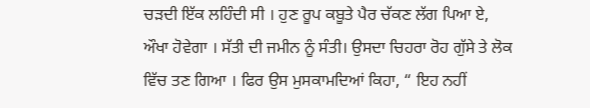ਚੜਦੀ ਇੱਕ ਲਹਿੰਦੀ ਸੀ । ਹੁਣ ਰੂਪ ਕਬੂਤੇ ਪੈਰ ਚੱਕਣ ਲੱਗ ਪਿਆ ਏ, ਔਖਾ ਹੋਵੇਗਾ । ਸੱਤੀ ਦੀ ਜਮੀਨ ਨੂੰ ਸੰਤੀ। ਉਸਦਾ ਚਿਹਰਾ ਰੋਹ ਗੁੱਸੇ ਤੇ ਲੋਕ ਵਿੱਚ ਤਣ ਗਿਆ । ਫਿਰ ਉਸ ਮੁਸਕਾਮਦਿਆਂ ਕਿਹਾ, “ ਇਹ ਨਹੀਂ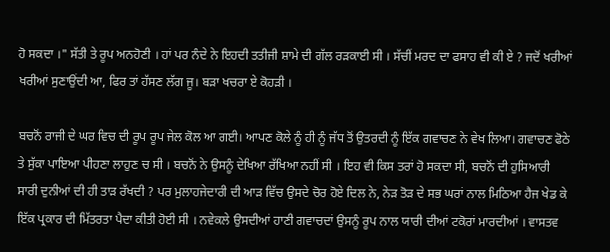ਹੋ ਸਕਦਾ ।" ਸੱਤੀ ਤੇ ਰੂਪ ਅਨਹੋਣੀ । ਹਾਂ ਪਰ ਨੰਦੇ ਨੇ ਇਹਦੀ ਤਤੀਜੀ ਸ਼ਾਮੇ ਦੀ ਗੱਲ ਰੜਕਾਈ ਸੀ । ਸੱਚੀਂ ਮਰਦ ਦਾ ਫਸਾਹ ਵੀ ਕੀ ਏ ? ਜਦੋਂ ਖਰੀਆਂ ਖਰੀਆਂ ਸੁਣਾਉਂਦੀ ਆ, ਫਿਰ ਤਾਂ ਹੱਸਣ ਲੱਗ ਜੂ। ਬੜਾ ਖਚਰਾ ਏ ਕੋਹੜੀ ।

ਬਚਨੋਂ ਰਾਜੀ ਦੇ ਘਰ ਵਿਚ ਦੀ ਰੂਪ ਰੂਪ ਜੇਲ ਕੋਲ ਆ ਗਈ। ਆਪਣ ਕੋਲੇ ਨੂੰ ਹੀ ਨੂੰ ਜੱਧ ਤੋਂ ਉਤਰਦੀ ਨੂੰ ਇੱਕ ਗਵਾਚਣ ਨੇ ਵੇਖ ਲਿਆ। ਗਵਾਚਣ ਫੋਠੇ ਤੇ ਸੁੱਕਾ ਪਾਇਆ ਪੀਹਣਾ ਲਾਹੁਣ ਚ ਸੀ । ਬਚਨੋਂ ਨੇ ਉਸਨੂੰ ਦੇਖਿਆ ਰੱਖਿਆ ਨਹੀਂ ਸੀ । ਇਹ ਵੀ ਕਿਸ ਤਰਾਂ ਹੋ ਸਕਦਾ ਸੀ, ਬਚਨੋਂ ਦੀ ਹੁਸਿਆਰੀ ਸਾਰੀ ਦੁਨੀਆਂ ਦੀ ਹੀ ਤਾੜ ਰੱਖਦੀ ? ਪਰ ਮੁਲਾਹਜੇਦਾਰੀ ਦੀ ਆੜ ਵਿੱਚ ਉਸਦੇ ਚੋਰ ਹੋਏ ਦਿਲ ਨੇ, ਨੇੜ ਤੋੜ ਦੇ ਸਭ ਘਰਾਂ ਨਾਲ ਮਿਠਿਆ ਹੈਜ ਖੇਡ ਕੇ ਇੱਕ ਪ੍ਰਕਾਰ ਦੀ ਮਿੱਤਰਤਾ ਪੈਦਾ ਕੀਤੀ ਹੋਈ ਸੀ । ਨਵੇਕਲੇ ਉਸਦੀਆਂ ਹਾਣੀ ਗਵਾਚਦਾਂ ਉਸਨੂੰ ਰੂਪ ਨਾਲ ਯਾਰੀ ਦੀਆਂ ਟਕੋਰਾਂ ਮਾਰਦੀਆਂ । ਵਾਸਤਵ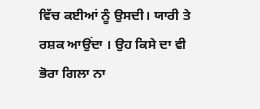ਵਿੱਚ ਕਈਆਂ ਨੂੰ ਉਸਦੀ। ਯਾਰੀ ਤੇ ਰਸ਼ਕ ਆਉਂਦਾ । ਉਹ ਕਿਸੇ ਦਾ ਵੀ ਭੋਰਾ ਗਿਲਾ ਨਾ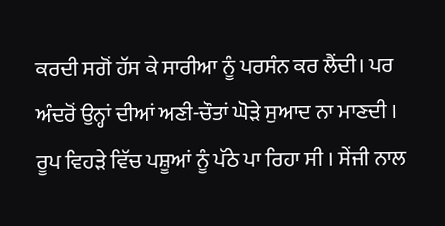ਕਰਦੀ ਸਗੋਂ ਹੱਸ ਕੇ ਸਾਰੀਆ ਨੂੰ ਪਰਸੰਨ ਕਰ ਲੈਂਦੀ। ਪਰ ਅੰਦਰੋਂ ਉਨ੍ਹਾਂ ਦੀਆਂ ਅਣੀ-ਚੌਤਾਂ ਘੋੜੇ ਸੁਆਦ ਨਾ ਮਾਣਦੀ । ਰੂਪ ਵਿਹੜੇ ਵਿੱਚ ਪਸ਼ੂਆਂ ਨੂੰ ਪੱਠੇ ਪਾ ਰਿਹਾ ਸੀ । ਸੇਂਜੀ ਨਾਲ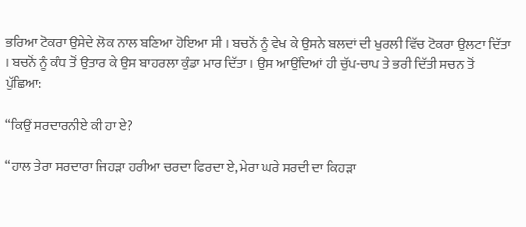ਭਰਿਆ ਟੋਕਰਾ ਉਸੇਦੇ ਲੋਕ ਨਾਲ ਬਣਿਆ ਹੋਇਆ ਸੀ । ਬਚਨੋਂ ਨੂੰ ਵੇਖ ਕੇ ਉਸਨੇ ਬਲਦਾਂ ਦੀ ਖੁਰਲੀ ਵਿੱਚ ਟੋਕਰਾ ਉਲਟਾ ਦਿੱਤਾ । ਬਚਨੋਂ ਨੂੰ ਕੰਧ ਤੋਂ ਉਤਾਰ ਕੇ ਉਸ ਬਾਹਰਲਾ ਕੁੰਡਾ ਮਾਰ ਦਿੱਤਾ। ਉਸ ਆਉਂਦਿਆਂ ਹੀ ਚੁੱਪ-ਚਾਪ ਤੇ ਭਰੀ ਦਿੱਤੀ ਸਚਨ ਤੋਂ ਪੁੱਛਿਆ:

“ਕਿਉਂ ਸਰਦਾਰਨੀਏ ਕੀ ਹਾ ਏ?

“ਹਾਲ ਤੇਰਾ ਸਰਦਾਰਾ ਜਿਹੜਾ ਹਰੀਆ ਚਰਦਾ ਫਿਰਦਾ ਏ, ਮੇਰਾ ਘਰੇ ਸਰਦੀ ਦਾ ਕਿਹੜਾ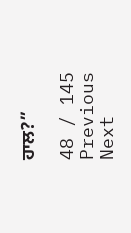ਹਾਲ?”

48 / 145
Previous
Next